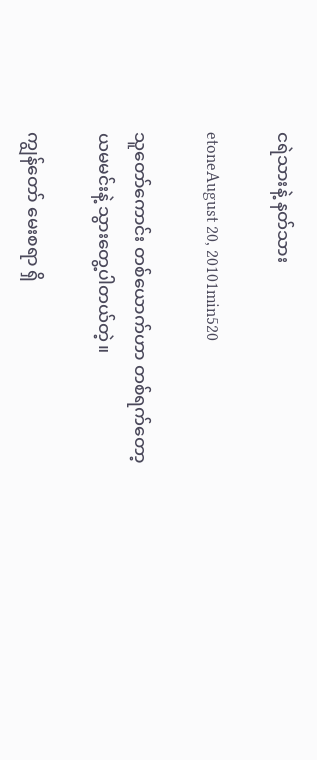ငရဲသားနဲ့ နတ်သား

etoneAugust 20, 20101min520

သူတော်ကောင်း တစ်ယောက်ဟာ တစ်ရက်တော့ ယမမင်းနဲ့ သွားတွေ့ပါတယ်တဲ့။

ကျွန်တော် မေးစရာ ရှိ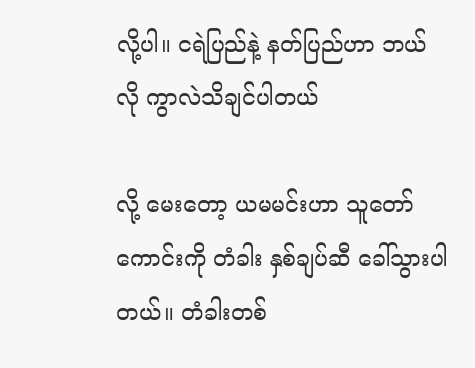လို့ပါ။ ငရဲပြည်နဲ့ နတ်ပြည်ဟာ ဘယ်လို ကွာလဲသိချင်ပါတယ်

လို့ မေးတော့ ယမမင်းဟာ သူတော်ကောင်းကို တံခါး နှစ်ချပ်ဆီ ခေါ်သွားပါတယ်။ တံခါးတစ်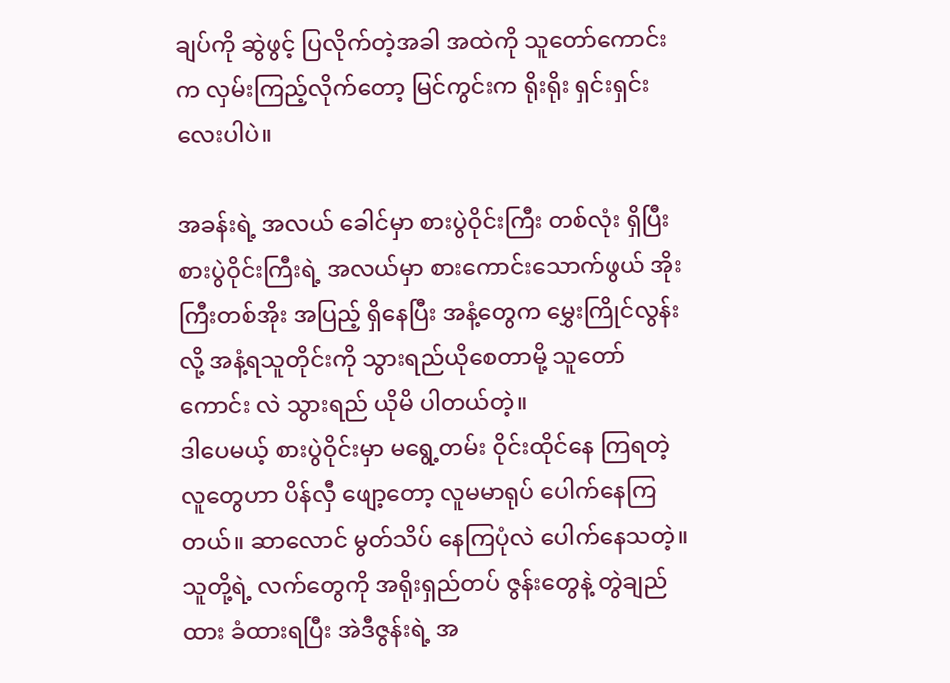ချပ်ကို ဆွဲဖွင့် ပြလိုက်တဲ့အခါ အထဲကို သူတော်ကောင်းက လှမ်းကြည့်လိုက်တော့ မြင်ကွင်းက ရိုးရိုး ရှင်းရှင်းလေးပါပဲ။

အခန်းရဲ့ အလယ် ခေါင်မှာ စားပွဲဝိုင်းကြီး တစ်လုံး ရှိပြီး စားပွဲဝိုင်းကြီးရဲ့ အလယ်မှာ စားကောင်းသောက်ဖွယ် အိုးကြီးတစ်အိုး အပြည့် ရှိနေပြီး အနံ့တွေက မွှေးကြိုင်လွန်းလို့ အနံ့ရသူတိုင်းကို သွားရည်ယိုစေတာမို့ သူတော်ကောင်း လဲ သွားရည် ယိုမိ ပါတယ်တဲ့။
ဒါပေမယ့် စားပွဲဝိုင်းမှာ မရွေ့တမ်း ဝိုင်းထိုင်နေ ကြရတဲ့ လူတွေဟာ ပိန်လှီ ဖျော့တော့ လူမမာရုပ် ပေါက်နေကြ တယ်။ ဆာလောင် မွတ်သိပ် နေကြပုံလဲ ပေါက်နေသတဲ့။ သူတို့ရဲ့ လက်တွေကို အရိုးရှည်တပ် ဇွန်းတွေနဲ့ တွဲချည်ထား ခံထားရပြီး အဲဒီဇွန်းရဲ့ အ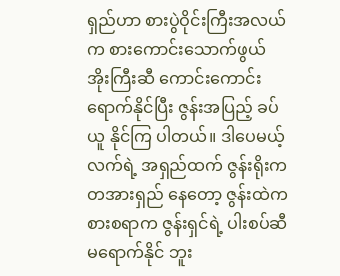ရှည်ဟာ စားပွဲဝိုင်းကြီးအလယ်က စားကောင်းသောက်ဖွယ် အိုးကြီးဆီ ကောင်းကောင်း ရောက်နိုင်ပြီး ဇွန်းအပြည့် ခပ်ယူ နိုင်ကြ ပါတယ်။ ဒါပေမယ့် လက်ရဲ့ အရှည်ထက် ဇွန်းရိုးက တအားရှည် နေတော့ ဇွန်းထဲက စားစရာက ဇွန်းရှင်ရဲ့ ပါးစပ်ဆီ မရောက်နိုင် ဘူး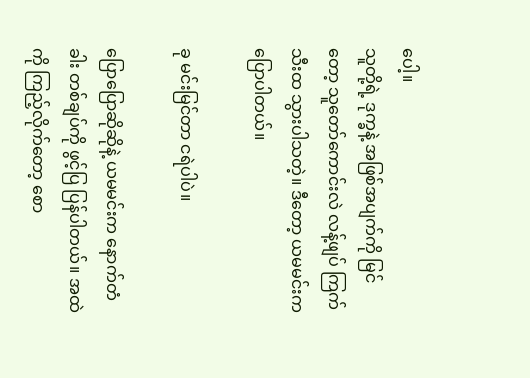ပေါ့။
သူတို့ရဲ့ ဒုက္ခနဲ့ အဖြစ်အပျက်ကို မြင်တော့ သူတော်ကောင်းလဲ လန့်ဖျပ် ကြက်သီးထ သွားပါသတဲ့။ ဒီတော့ ယမမင်းက ပြောပါတယ်။

ခု မင်းမြင်တာ ငရဲပါပဲ။

ပြောပြောဆိုဆိုနဲ့ ယမမင်းက နောက်တံခါး တစ်ချပ်ကို ဖွင့်ပြ ပြန်ပါတယ်။ အထဲကို ကြည့်လိုက်တော့ စော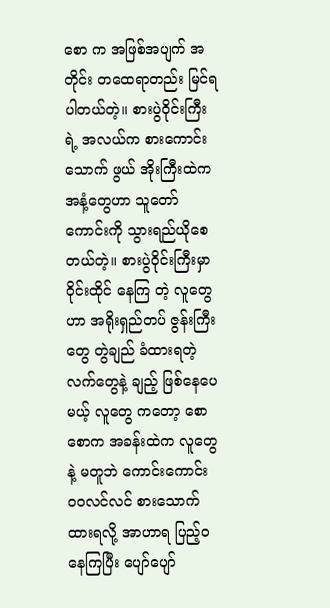စော က အဖြစ်အပျက် အတိုင်း တထေရာတည်း မြင်ရ ပါတယ်တဲ့။ စားပွဲဝိုင်းကြီးရဲ့ အလယ်က စားကောင်း သောက် ဖွယ် အိုးကြီးထဲက အနံ့တွေဟာ သူတော်ကောင်းကို သွားရည်ယိုစေတယ်တဲ့။ စားပွဲဝိုင်းကြီးမှာ ဝိုင်းထိုင် နေကြ တဲ့ လူတွေဟာ အရိုးရှည်တပ် ဇွန်းကြီးတွေ တွဲချည် ခံထားရတဲ့ လက်တွေနဲ့ ချည့် ဖြစ်နေပေမယ့် လူတွေ ကတော့ စောစောက အခန်းထဲက လူတွေနဲ့ မတူဘဲ ကောင်းကောင်း ဝဝလင်လင် စားသောက် ထားရလို့ အာဟာရ ပြည့်ဝ နေကြပြီး ပျော်ပျော်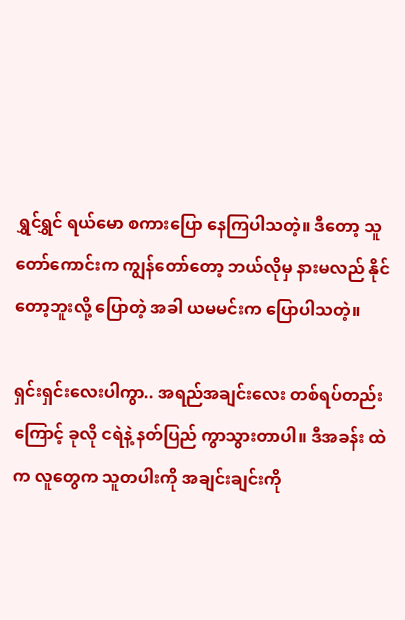ရွှင်ရွှင် ရယ်မော စကားပြော နေကြပါသတဲ့။ ဒီတော့ သူတော်ကောင်းက ကျွန်တော်တော့ ဘယ်လိုမှ နားမလည် နိုင်တော့ဘူးလို့ ပြောတဲ့ အခါ ယမမင်းက ပြောပါသတဲ့။

ရှင်းရှင်းလေးပါကွာ.. အရည်အချင်းလေး တစ်ရပ်တည်းကြောင့် ခုလို ငရဲနဲ့ နတ်ပြည် ကွာသွားတာပါ။ ဒီအခန်း ထဲက လူတွေက သူတပါးကို အချင်းချင်းကို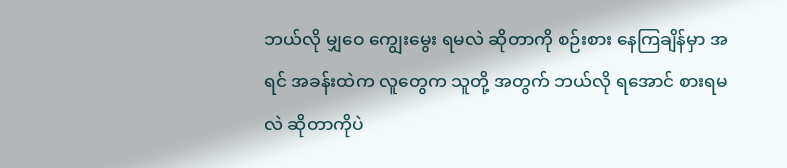ဘယ်လို မျှဝေ ကျွေးမွေး ရမလဲ ဆိုတာကို စဉ်းစား နေကြချိန်မှာ အရင် အခန်းထဲက လူတွေက သူတို့ အတွက် ဘယ်လို ရအောင် စားရမလဲ ဆိုတာကိုပဲ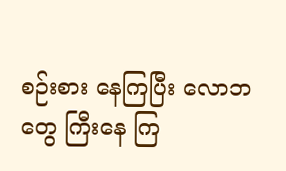စဉ်းစား နေကြပြီး လောဘတွေ ကြီးနေ ကြ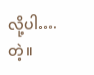လို့ပါ…. တဲ့။